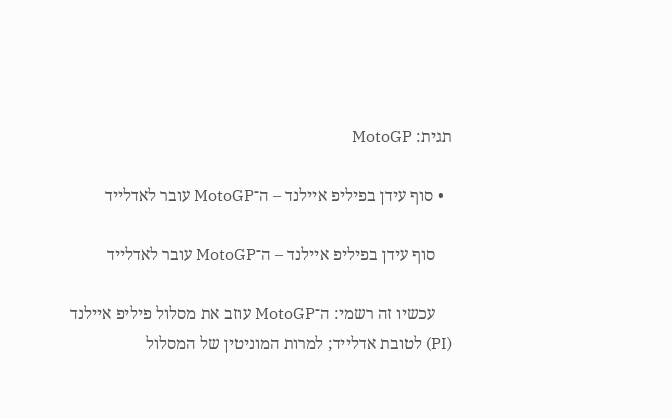תגית: MotoGP

  • סוף עידן בפיליפ איילנד – ה־MotoGP עובר לאדלייד

    סוף עידן בפיליפ איילנד – ה־MotoGP עובר לאדלייד

    עכשיו זה רשמי: ה־MotoGP עוזב את מסלול פיליפ איילנד (PI) לטובת אדלייד; למרות המוניטין של המסלול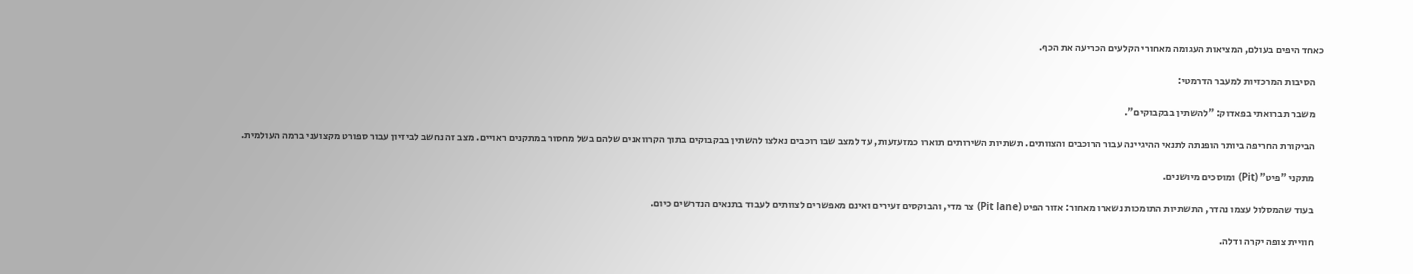כאחד היפים בעולם, המציאות העגומה מאחורי הקלעים הכריעה את הכף.

    הסיבות המרכזיות למעבר הדרמטי:

    משבר תברואתי בפאדוק: "להשתין בבקבוקים".

    הביקורת החריפה ביותר הופנתה לתנאי ההיגיינה עבור הרוכבים והצוותים. תשתיות השירותים תוארו כמזעזעות, עד למצב שבו רוכבים נאלצו להשתין בבקבוקים בתוך הקרוואנים שלהם בשל מחסור במתקנים ראויים. מצב זה נחשב לביזיון עבור ספורט מקצועני ברמה העולמית.

    מתקני "פיט" (Pit) ומוסכים מיושנים.

    בעוד שהמסלול עצמו נהדר, התשתיות התומכות נשארו מאחור: אזור הפיט (Pit lane) צר מדי, והבוקסים זעירים ואינם מאפשרים לצוותים לעבוד בתנאים הנדרשים כיום.

    חוויית צופה יקרה ודלה.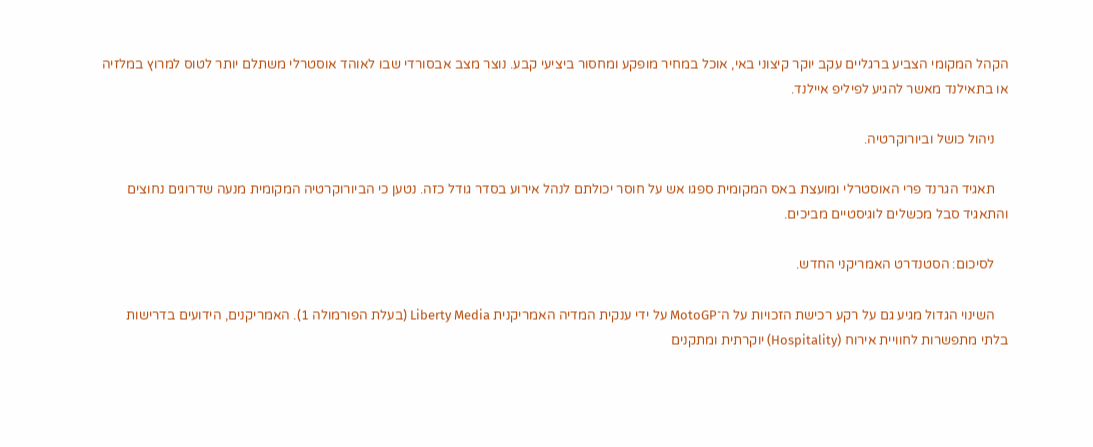הקהל המקומי הצביע ברגליים עקב יוקר קיצוני באי, אוכל במחיר מופקע ומחסור ביציעי קבע. נוצר מצב אבסורדי שבו לאוהד אוסטרלי משתלם יותר לטוס למרוץ במלזיה או בתאילנד מאשר להגיע לפיליפ איילנד.

    ניהול כושל וביורוקרטיה.

    תאגיד הגרנד פרי האוסטרלי ומועצת באס המקומית ספגו אש על חוסר יכולתם לנהל אירוע בסדר גודל כזה. נטען כי הביורוקרטיה המקומית מנעה שדרוגים נחוצים והתאגיד סבל מכשלים לוגיסטיים מביכים.

    לסיכום: הסטנדרט האמריקני החדש.

    השינוי הגדול מגיע גם על רקע רכישת הזכויות על ה־MotoGP על ידי ענקית המדיה האמריקנית Liberty Media (בעלת הפורמולה 1). האמריקנים, הידועים בדרישות בלתי מתפשרות לחוויית אירוח (Hospitality) יוקרתית ומתקנים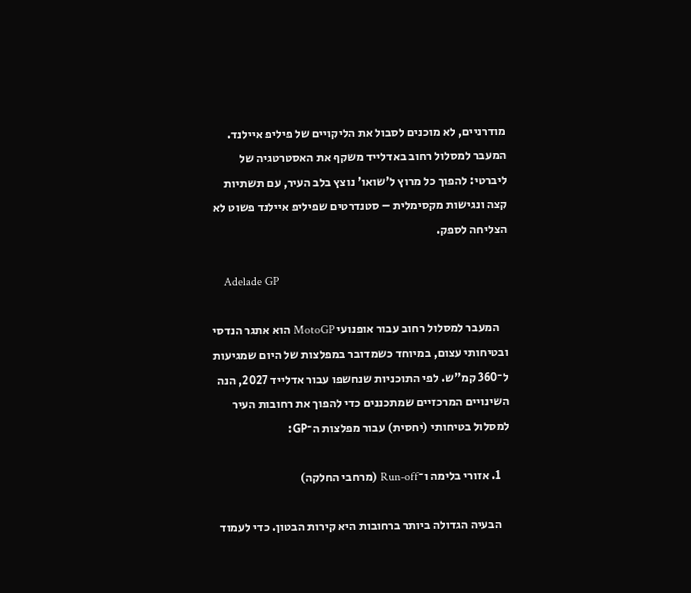מודרניים, לא מוכנים לסבול את הליקויים של פיליפ איילנד. המעבר למסלול רחוב באדלייד משקף את האסטרטגיה של ליברטי: להפוך כל מרוץ ל'שואו' נוצץ בלב העיר, עם תשתיות קצה ונגישות מקסימלית – סטנדרטים שפיליפ איילנד פשוט לא הצליחה לספק.

    Adelade GP

    המעבר למסלול רחוב עבור אופנועי MotoGP הוא אתגר הנדסי ובטיחותי עצום, במיוחד כשמדובר במפלצות של היום שמגיעות ל־360 קמ"ש. לפי התוכניות שנחשפו עבור אדלייד 2027, הנה השינויים המרכזיים שמתכננים כדי להפוך את רחובות העיר למסלול בטיחותי (יחסית) עבור מפלצות ה־GP:

    1. אזורי בלימה ו־Run-off (מרחבי החלקה)

    הבעיה הגדולה ביותר ברחובות היא קירות הבטון. כדי לעמוד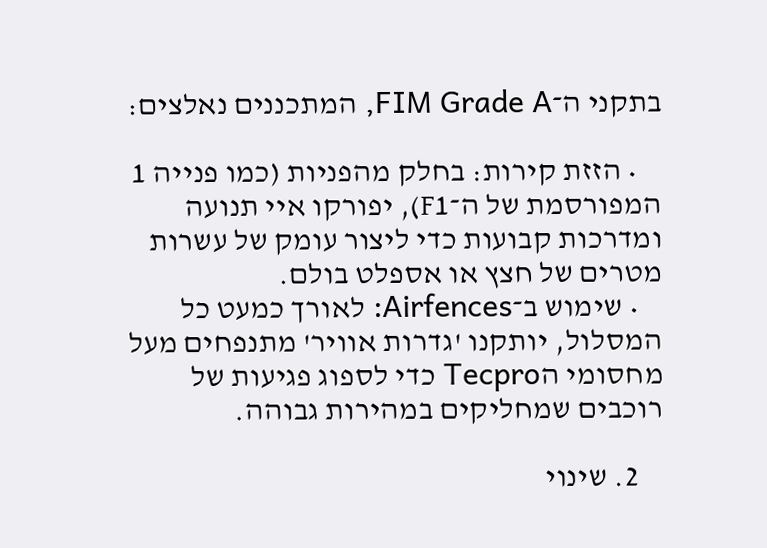בתקני ה־FIM Grade A, המתכננים נאלצים:

    • הזזת קירות: בחלק מהפניות (כמו פנייה 1 המפורסמת של ה־F1), יפורקו איי תנועה ומדרכות קבועות כדי ליצור עומק של עשרות מטרים של חצץ או אספלט בולם.
    • שימוש ב־Airfences: לאורך כמעט כל המסלול, יותקנו 'גדרות אוויר' מתנפחים מעל מחסומי הTecpro כדי לספוג פגיעות של רוכבים שמחליקים במהירות גבוהה.

    2. שינוי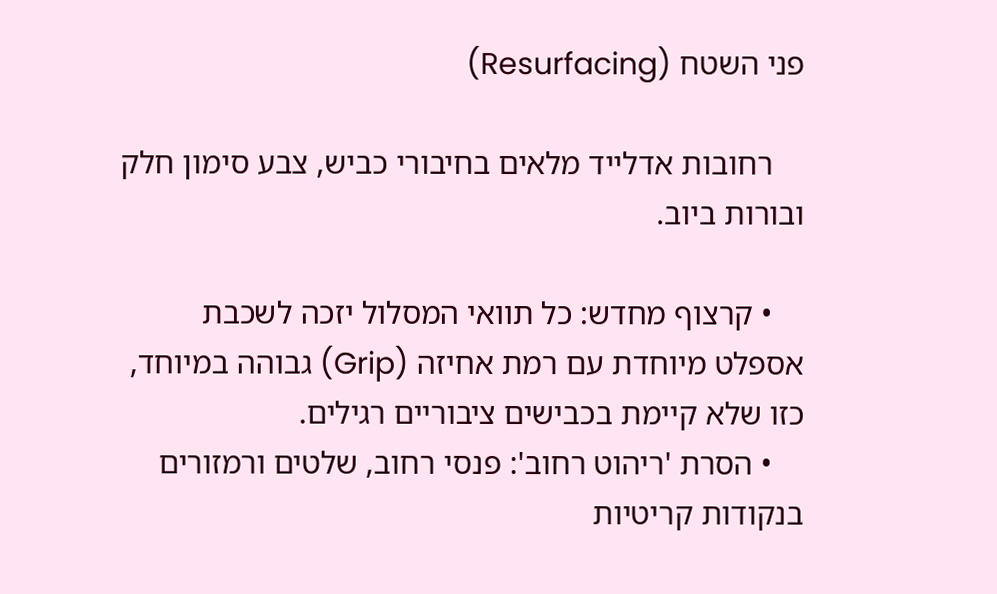פני השטח (Resurfacing)

    רחובות אדלייד מלאים בחיבורי כביש, צבע סימון חלק ובורות ביוב.

    • קרצוף מחדש: כל תוואי המסלול יזכה לשכבת אספלט מיוחדת עם רמת אחיזה (Grip) גבוהה במיוחד, כזו שלא קיימת בכבישים ציבוריים רגילים.
    • הסרת 'ריהוט רחוב': פנסי רחוב, שלטים ורמזורים בנקודות קריטיות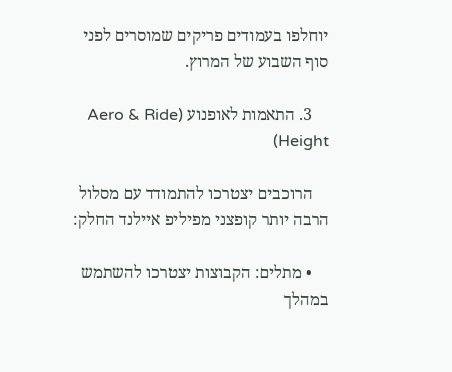יוחלפו בעמודים פריקים שמוסרים לפני סוף השבוע של המרוץ.

    3. התאמות לאופנוע (Aero & Ride Height)

    הרוכבים יצטרכו להתמודד עם מסלול הרבה יותר קופצני מפיליפ איילנד החלק:

    • מתלים: הקבוצות יצטרכו להשתמש במהלך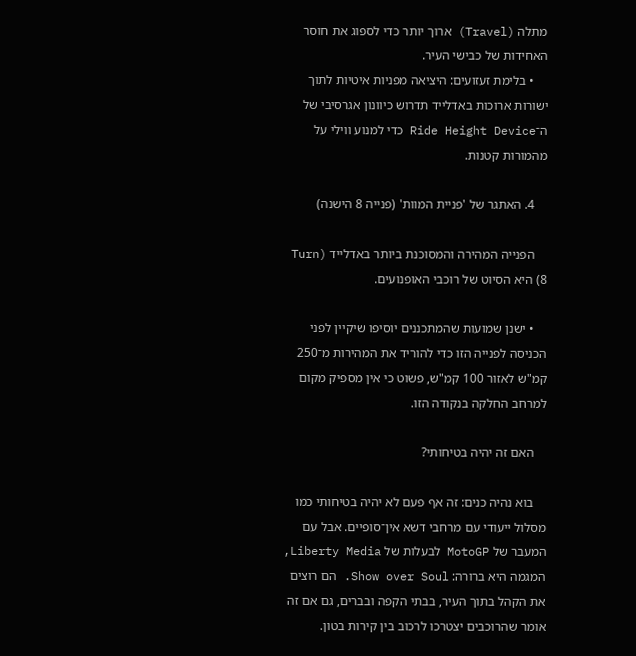מתלה (Travel) ארוך יותר כדי לספוג את חוסר האחידות של כבישי העיר.
    • בלימת זעזועים: היציאה מפניות איטיות לתוך ישורות ארוכות באדלייד תדרוש כיוונון אגרסיבי של ה־Ride Height Device כדי למנוע ווילי על מהמורות קטנות.

    4. האתגר של 'פניית המוות' (פנייה 8 הישנה)

    הפנייה המהירה והמסוכנת ביותר באדלייד (Turn 8) היא הסיוט של רוכבי האופנועים.

    • ישנן שמועות שהמתכננים יוסיפו שיקיין לפני הכניסה לפנייה הזו כדי להוריד את המהירות מ־250 קמ"ש לאזור 100 קמ"ש, פשוט כי אין מספיק מקום למרחב החלקה בנקודה הזו.

    האם זה יהיה בטיחותי?

    בוא נהיה כנים: זה אף פעם לא יהיה בטיחותי כמו מסלול ייעודי עם מרחבי דשא אין־סופיים. אבל עם המעבר של MotoGP לבעלות של Liberty Media, המגמה היא ברורה: Show over Soul. הם רוצים את הקהל בתוך העיר, בבתי הקפה ובברים, גם אם זה אומר שהרוכבים יצטרכו לרכוב בין קירות בטון.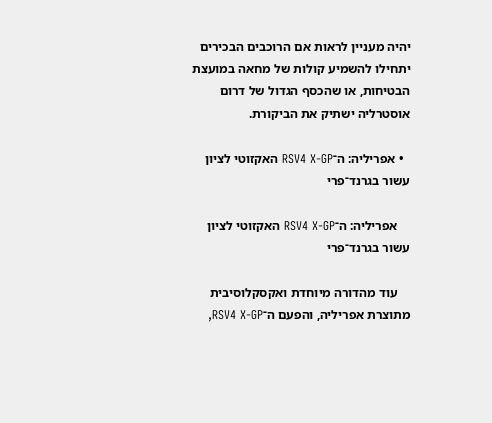יהיה מעניין לראות אם הרוכבים הבכירים יתחילו להשמיע קולות של מחאה במועצת הבטיחות, או שהכסף הגדול של דרום אוסטרליה ישתיק את הביקורת.

  • אפריליה: ה־RSV4 X-GP האקזוטי לציון עשור בגרנד־פרי

    אפריליה: ה־RSV4 X-GP האקזוטי לציון עשור בגרנד־פרי

    עוד מהדורה מיוחדת ואקסקלוסיבית מתוצרת אפריליה, והפעם ה־RSV4 X-GP,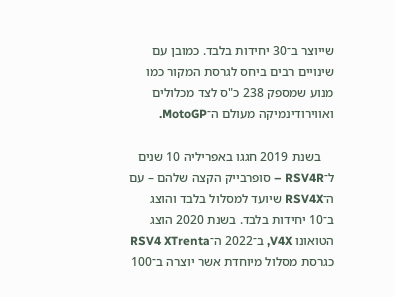שייוצר ב־30 יחידות בלבד. כמובן עם שינויים רבים ביחס לגרסת המקור כמו מנוע שמספק 238 כ"ס לצד מכלולים ואווירודינמיקה מעולם ה־MotoGP.

    בשנת 2019 חגגו באפריליה 10 שנים ל־RSV4R – סופרבייק הקצה שלהם – עם ה־RSV4X שיועד למסלול בלבד והוצג ב־10 יחידות בלבד. בשנת 2020 הוצג הטואונו V4X, ב־2022 ה־RSV4 XTrenta כגרסת מסלול מיוחדת אשר יוצרה ב־100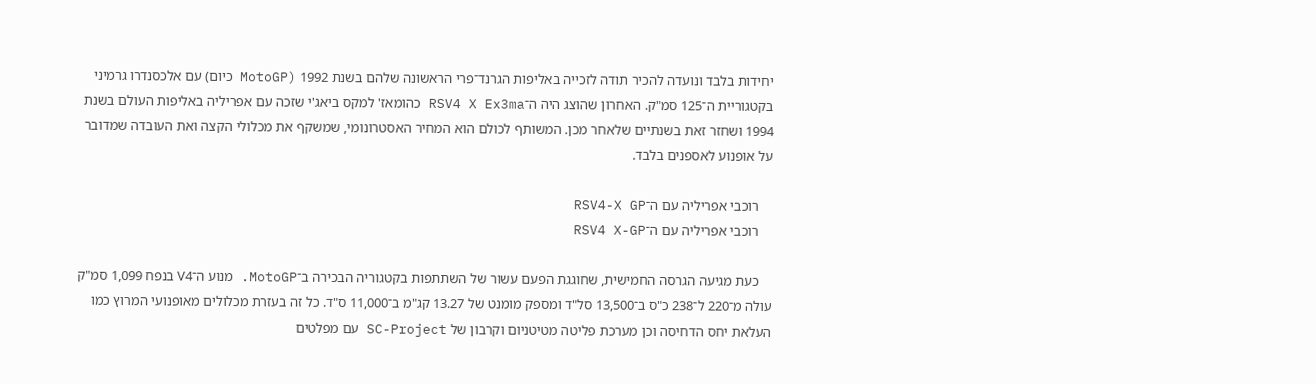יחידות בלבד ונועדה להכיר תודה לזכייה באליפות הגרנד־פרי הראשונה שלהם בשנת 1992 (MotoGP כיום) עם אלכסנדרו גרמיני בקטגוריית ה־125 סמ"ק. האחרון שהוצג היה ה־RSV4 X Ex3ma כהומאז' למקס ביאג'י שזכה עם אפריליה באליפות העולם בשנת 1994 ושחזר זאת בשנתיים שלאחר מכן. המשותף לכולם הוא המחיר האסטרונומי, שמשקף את מכלולי הקצה ואת העובדה שמדובר על אופנוע לאספנים בלבד.

    רוכבי אפריליה עם ה־RSV4-X GP
    רוכבי אפריליה עם ה־RSV4 X-GP

    כעת מגיעה הגרסה החמישית, שחוגגת הפעם עשור של השתתפות בקטגוריה הבכירה ב־MotoGP. מנוע ה־V4 בנפח 1,099 סמ"ק עולה מ־220 ל־238 כ"ס ב־13,500 סל"ד ומספק מומנט של 13.27 קג"מ ב־11,000 ס"ד. כל זה בעזרת מכלולים מאופנועי המרוץ כמו העלאת יחס הדחיסה וכן מערכת פליטה מטיטניום וקרבון של SC-Project עם מפלטים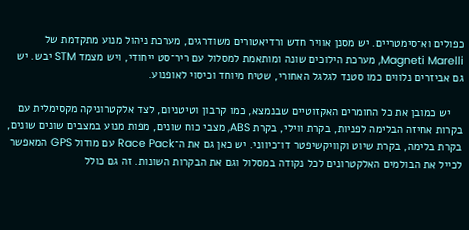כפולים וא־סימטריים. יש מסנן אוויר חדש ורדיאטורים משודרגים, מערכת ניהול מנוע מתקדמת של Magneti Marelli, מערכת הילוכים שונה ומותאמת למסלול עם ריר־סט ייחודי, ויש מצמד STM יבש. יש גם אביזרים נלווים כמו סטנד לגלגל האחורי, שטיח מיוחד וכיסוי לאופנוע.

    יש כמובן את כל החומרים האקזוטיים שבנמצא, כמו קרבון וטיטניום, לצד אלקטרוניקה מקסימלית עם בקרות אחיזה הבלימה לפניות, בקרת ווילי, בקרת ABS, מצבי כוח שונים, מפות מנוע במצבים שונים שונים, בקרת בלימה, בקרת שיוט וקוויקשיפטר דו־כיווני. יש כאן גם את ה־Race Pack עם מודול GPS המאפשר לכייל את הבולמים האלקטרונים לכל נקודה במסלול וגם את הבקרות השונות. זה גם כולל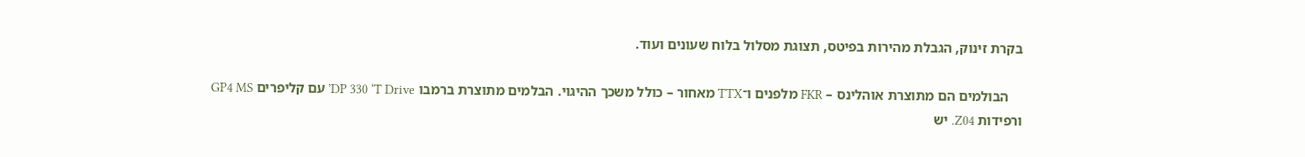בקרת זינוק, הגבלת מהירות בפיטס, תצוגת מסלול בלוח שעונים ועוד.

    הבולמים הם מתוצרת אוהלינס – FKR מלפנים ו־TTX מאחור – כולל משכך ההיגוי. הבלמים מתוצרת ברמבו DP 330 ‘T Drive’ עם קליפרים GP4 MS ורפידות Z04. יש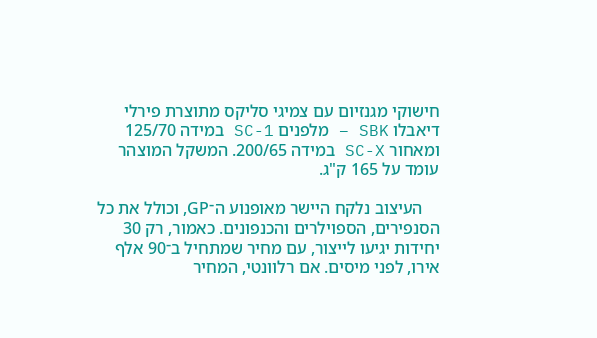חישוקי מגנזיום עם צמיגי סליקס מתוצרת פירלי דיאבלו SBK – מלפנים SC-1 במידה 125/70 ומאחור SC-X במידה 200/65. המשקל המוצהר עומד על 165 ק"ג.

    העיצוב נלקח היישר מאופנוע ה־GP, וכולל את כל הסנפירים, הספוילרים והכנפונים. כאמור, רק 30 יחידות יגיעו לייצור, עם מחיר שמתחיל ב־90 אלף אירו, לפני מיסים. אם רלוונטי, המחיר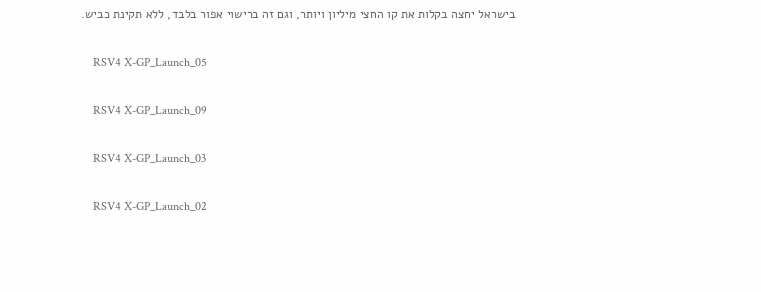בישראל יחצה בקלות את קו החצי מיליון ויותר, וגם זה ברישוי אפור בלבד, ללא תקינת כביש.

    RSV4 X-GP_Launch_05

    RSV4 X-GP_Launch_09

    RSV4 X-GP_Launch_03

    RSV4 X-GP_Launch_02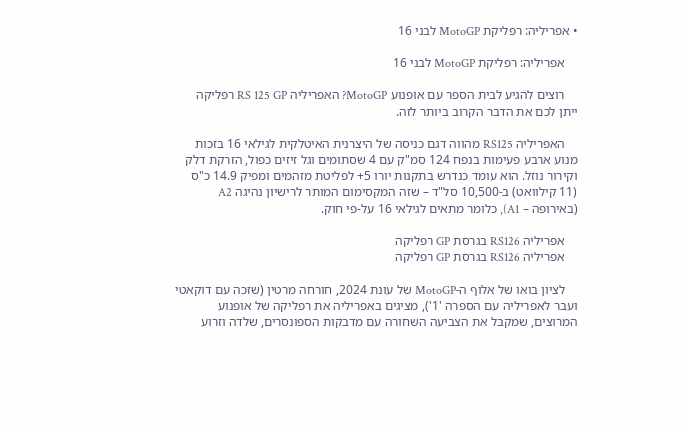• אפריליה: רפליקת MotoGP לבני 16

    אפריליה: רפליקת MotoGP לבני 16

    רוצים להגיע לבית הספר עם אופנוע MotoGP? האפריליה RS 125 GP רפליקה ייתן לכם את הדבר הקרוב ביותר לזה.

    האפריליה RS125 מהווה דגם כניסה של היצרנית האיטלקית לגילאי 16 בזכות מנוע ארבע פעימות בנפח 124 סמ"ק עם 4 שסתומים וגל זיזים כפול, הזרקת דלק וקירור נוזל. הוא עומד כנדרש בתקנות יורו 5+ לפליטת מזהמים ומפיק 14.9 כ"ס (11 קילוואט) ב-10,500 סל"ד – שזה המקסימום המותר לרישיון נהיגה A2 (באירופה – A1), כלומר מתאים לגילאי 16 על-פי חוק.

    אפריליה RS126 בגרסת GP רפליקה
    אפריליה RS126 בגרסת GP רפליקה

    לציון בואו של אלוף ה-MotoGP של עונת 2024, חורחה מרטין (שזכה עם דוקאטי ועבר לאפריליה עם הספרה '1'), מציגים באפריליה את רפליקה של אופנוע המרוצים, שמקבל את הצביעה השחורה עם מדבקות הספונסרים, שלדה וזרוע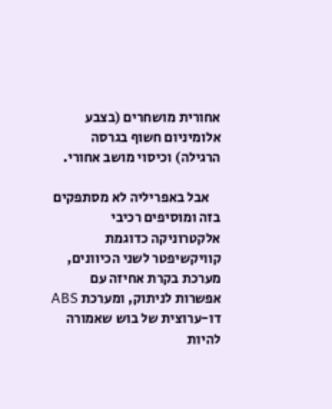אחורית מושחרים (בצבע אלומיניום חשוף בגרסה הרגילה) וכיסוי מושב אחורי.

    אבל באפריליה לא מסתפקים בזה ומוסיפים רכיבי אלקטרוניקה כדוגמת קוויקשיפטר לשני הכיוונים, מערכת בקרת אחיזה עם אפשרות לניתוק, ומערכת ABS דו-ערוצית של בוש שאמורה להיות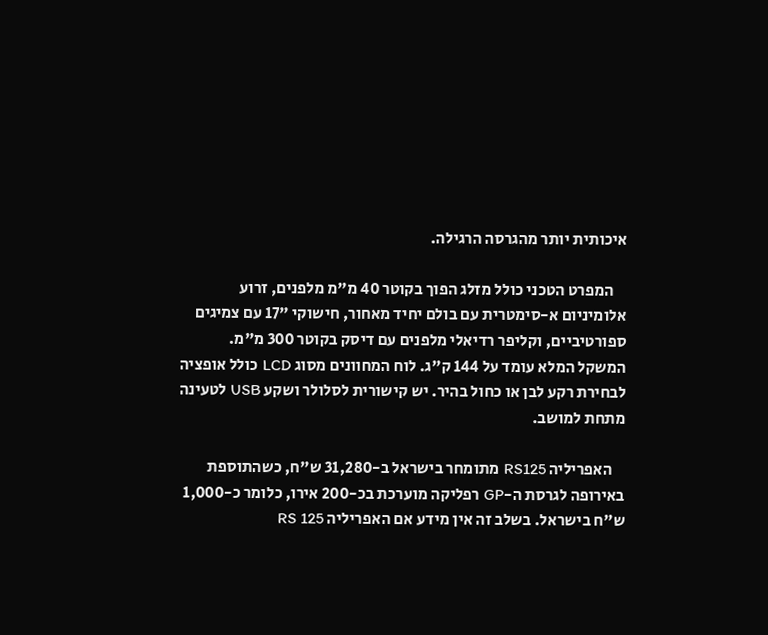איכותית יותר מהגרסה הרגילה.

    המפרט הטכני כולל מזלג הפוך בקוטר 40 מ"מ מלפנים, זרוע אלומיניום א-סימטרית עם בולם יחיד מאחור, חישוקי "17 עם צמיגים ספורטיביים, וקליפר רדיאלי מלפנים עם דיסק בקוטר 300 מ"מ. המשקל המלא עומד על 144 ק"ג. לוח המחוונים מסוג LCD כולל אופציה לבחירת רקע לבן או כחול בהיר. יש קישורית לסלולר ושקע USB לטעינה מתחת למושב.

    האפריליה RS125 מתומחר בישראל ב-31,280 ש"ח, כשהתוספת באירופה לגרסת ה-GP רפליקה מוערכת בכ-200 אירו, כלומר כ-1,000 ש"ח בישראל. בשלב זה אין מידע אם האפריליה RS 125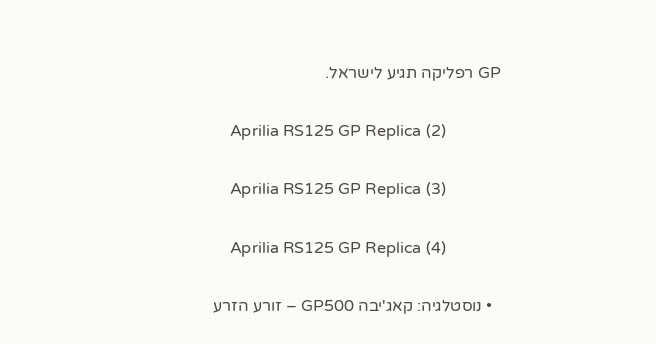GP רפליקה תגיע לישראל.

    Aprilia RS125 GP Replica (2)

    Aprilia RS125 GP Replica (3)

    Aprilia RS125 GP Replica (4)

  • נוסטלגיה: קאג'יבה GP500 – זורע הזרע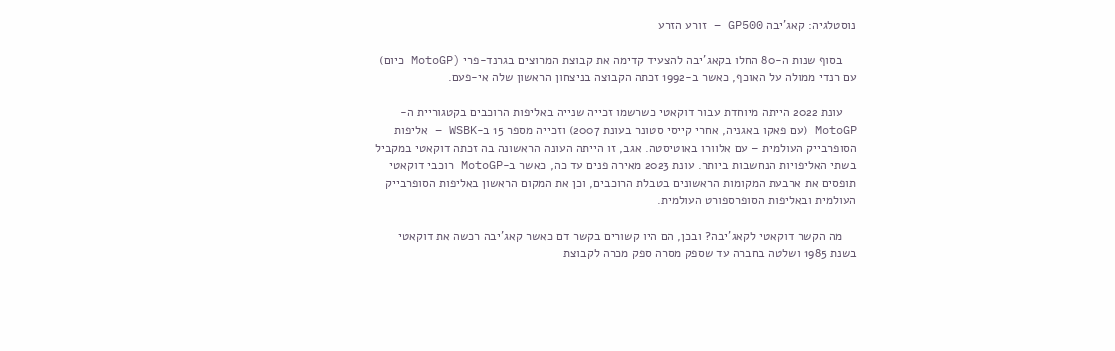נוסטלגיה: קאג'יבה GP500 – זורע הזרע

    בסוף שנות ה-80 החלו בקאג'יבה להצעיד קדימה את קבוצת המרוצים בגרנד-פרי (MotoGP כיום) עם רנדי ממולה על האוכף, כאשר ב-1992 זכתה הקבוצה בניצחון הראשון שלה אי-פעם.

    עונת 2022 הייתה מיוחדת עבור דוקאטי כשרשמו זכייה שנייה באליפות הרוכבים בקטגוריית ה-MotoGP (עם פאקו באגניה, אחרי קייסי סטונר בעונת 2007) וזכייה מספר 15 ב-WSBK – אליפות הסופרבייק העולמית – עם אלוורו באוטיסטה. אגב, זו הייתה העונה הראשונה בה זכתה דוקאטי במקביל בשתי האליפויות הנחשבות ביותר. עונת 2023 מאירה פנים עד כה, כאשר ב-MotoGP רוכבי דוקאטי תופסים את ארבעת המקומות הראשונים בטבלת הרוכבים, וכן את המקום הראשון באליפות הסופרבייק העולמית ובאליפות הסופרספורט העולמית.

    מה הקשר דוקאטי לקאג'יבה? ובכן, הם היו קשורים בקשר דם כאשר קאג'יבה רכשה את דוקאטי בשנת 1985 ושלטה בחברה עד שספק מסרה ספק מכרה לקבוצת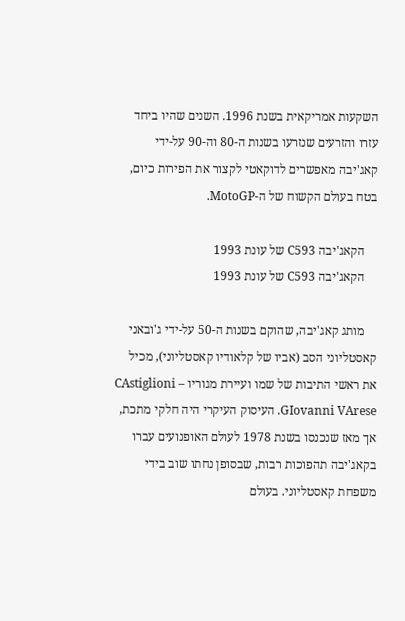השקעות אמריקאית בשנת 1996. השנים שהיו ביחד עזרו והזרעים שנזרעו בשנות ה-80 וה-90 על-ידי קאג'יבה מאפשרים לדוקאטי לקצור את הפירות כיום, בטח בעולם הקשוח של ה-MotoGP.

    הקאג'יבה C593 של עונת 1993
    הקאג'יבה C593 של עונת 1993

    מותג קאג'יבה, שהוקם בשנות ה-50 על-ידי ג'ובאני קאסטליוני הסב (אביו של קלאודיו קאסטליוני), מכיל את ראשי התיבות של שמו ועיירת מגוריו – CAstiglioni GIovanni VArese. העיסוק העיקרי היה חלקי מתכת, אך מאז שנכנסו בשנת 1978 לעולם האופנועים עברו בקאג'יבה תהפוכות רבות, שבסופן נחתו שוב בידי משפחת קאסטליוני. בעולם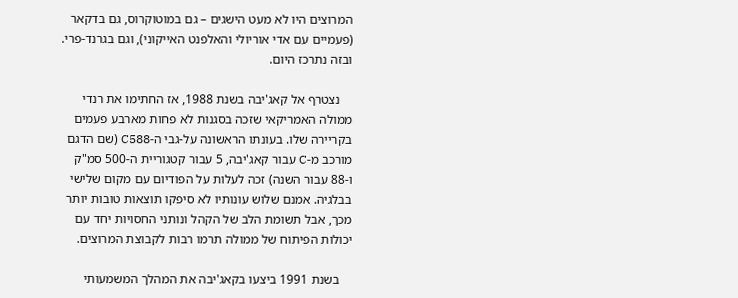המרוצים היו לא מעט הישגים – גם במוטוקרוס, גם בדקאר (פעמיים עם אדי אוריולי והאלפנט האייקוני), וגם בגרנד-פרי. ובזה נתרכז היום.

    נצטרף אל קאג'יבה בשנת 1988, אז החתימו את רנדי ממולה האמריקאי שזכה בסגנות לא פחות מארבע פעמים בקריירה שלו. בעונתו הראשונה על-גבי ה-C588 (שם הדגם מורכב מ-C עבור קאג'יבה, 5 עבור קטגוריית ה-500 סמ"ק ו-88 עבור השנה) זכה לעלות על הפודיום עם מקום שלישי בבלגיה. אמנם שלוש עונותיו לא סיפקו תוצאות טובות יותר מכך, אבל תשומת הלב של הקהל ונותני החסויות יחד עם יכולות הפיתוח של ממולה תרמו רבות לקבוצת המרוצים.

    בשנת 1991 ביצעו בקאג'יבה את המהלך המשמעותי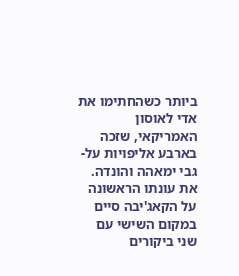ביותר כשהחתימו את אדי לאוסון האמריקאי, שזכה בארבע אליפויות על-גבי ימאהה והונדה. את עונתו הראשונה על הקאג'יבה סיים במקום השישי עם שני ביקורים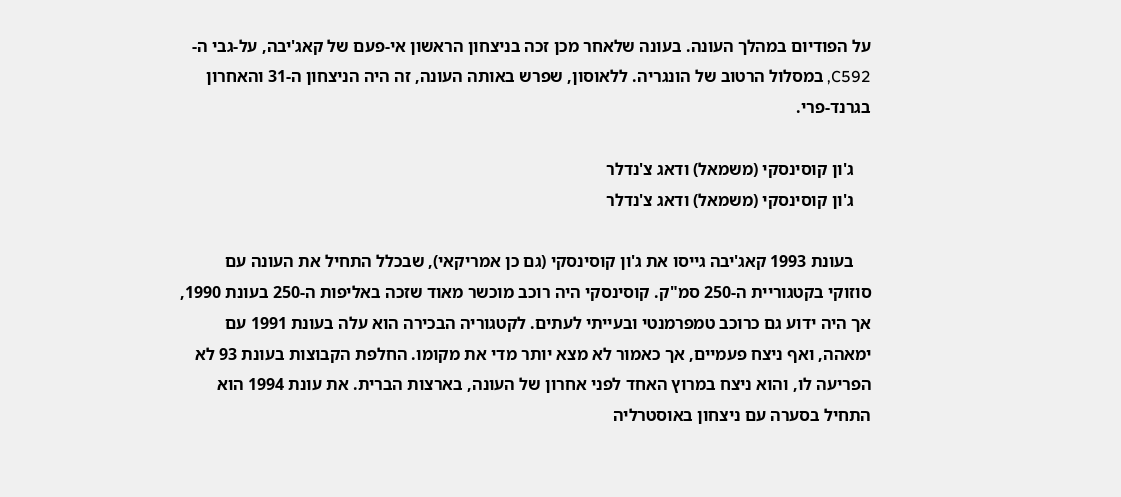על הפודיום במהלך העונה. בעונה שלאחר מכן זכה בניצחון הראשון אי-פעם של קאג'יבה, על-גבי ה-C592, במסלול הרטוב של הונגריה. ללאוסון, שפרש באותה העונה, זה היה הניצחון ה-31 והאחרון בגרנד-פרי.

    ג'ון קוסינסקי (משמאל) ודאג צ'נדלר
    ג'ון קוסינסקי (משמאל) ודאג צ'נדלר

    בעונת 1993 קאג'יבה גייסו את ג'ון קוסינסקי (גם כן אמריקאי), שבכלל התחיל את העונה עם סוזוקי בקטגוריית ה-250 סמ"ק. קוסינסקי היה רוכב מוכשר מאוד שזכה באליפות ה-250 בעונת 1990, אך היה ידוע גם כרוכב טמפרמנטי ובעייתי לעתים. לקטגוריה הבכירה הוא עלה בעונת 1991 עם ימאהה, ואף ניצח פעמיים, אך כאמור לא מצא יותר מדי את מקומו. החלפת הקבוצות בעונת 93 לא הפריעה לו, והוא ניצח במרוץ האחד לפני אחרון של העונה, בארצות הברית. את עונת 1994 הוא התחיל בסערה עם ניצחון באוסטרליה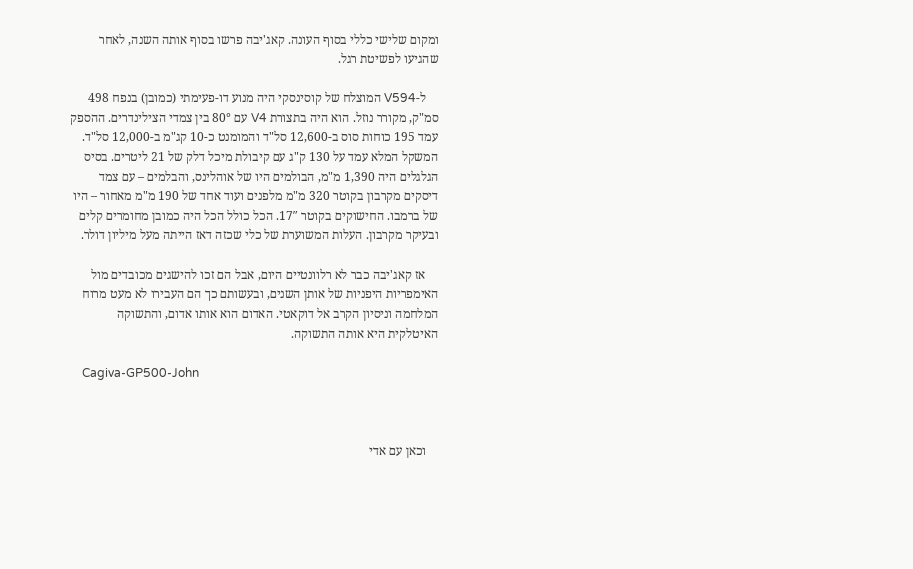ומקום שלישי כללי בסוף העונה. קאג'יבה פרשו בסוף אותה השנה, לאחר שהגיעו לפשיטת רגל.

    ל-V594 המוצלח של קוסינסקי היה מנוע דו-פעימתי (כמובן) בנפח 498 סמ"ק, מקורר נוזל. הוא היה בתצורת V4 עם 80° בין צמדי הצילינדרים. ההספק עמד 195 כוחות סוס ב-12,600 סל"ד והמומנט כ-10 קג"מ ב-12,000 סל"ד. המשקל המלא עמד על 130 ק"ג עם קיבולת מיכל דלק של 21 ליטרים. בסיס הגלגלים היה 1,390 מ"מ, הבולמים היו של אוהלינס, והבלמים – עם צמד דיסקים מקרבון בקוטר 320 מ"מ מלפנים ועוד אחד של 190 מ"מ מאחור – היו של ברמבו. החישוקים בקוטר 17″. הכל כולל הכל היה כמובן מחומרים קלים ובעיקר מקרבון. העלות המשוערת של כלי שכזה דאז הייתה מעל מיליון דולר.

    אז קאג'יבה כבר לא רלוונטיים היום, אבל הם זכו להישגים מכובדים מול האימפריות היפניות של אותן השנים, ובעשותם כך הם העבירו לא מעט מרוח המלחמה וניסיון הקרב אל דוקאטי. האדום הוא אותו אדום, והתשוקה האיטלקית היא אותה התשוקה.

    Cagiva-GP500-John



    וכאן עם אדי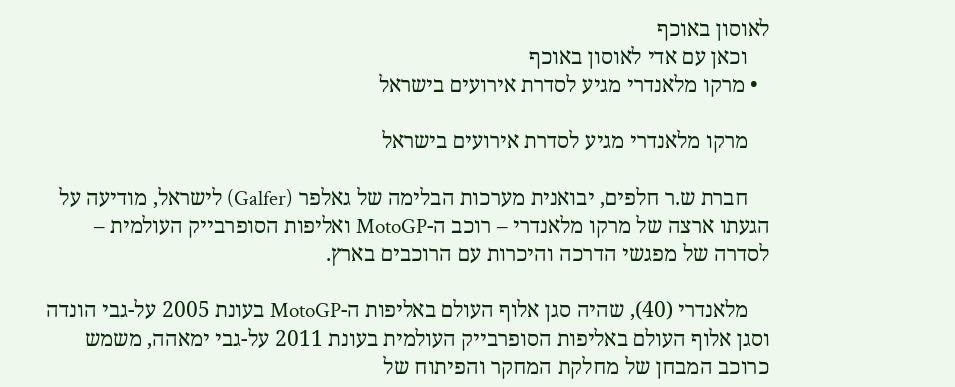לאוסון באוכף
    וכאן עם אדי לאוסון באוכף
  • מרקו מלאנדרי מגיע לסדרת אירועים בישראל

    מרקו מלאנדרי מגיע לסדרת אירועים בישראל

    חברת ש.ר חלפים, יבואנית מערכות הבלימה של גאלפר (Galfer) לישראל, מודיעה על הגעתו ארצה של מרקו מלאנדרי – רוכב ה-MotoGP ואליפות הסופרבייק העולמית – לסדרה של מפגשי הדרכה והיכרות עם הרוכבים בארץ.

    מלאנדרי (40), שהיה סגן אלוף העולם באליפות ה-MotoGP בעונת 2005 על-גבי הונדה וסגן אלוף העולם באליפות הסופרבייק העולמית בעונת 2011 על-גבי ימאהה, משמש כרוכב המבחן של מחלקת המחקר והפיתוח של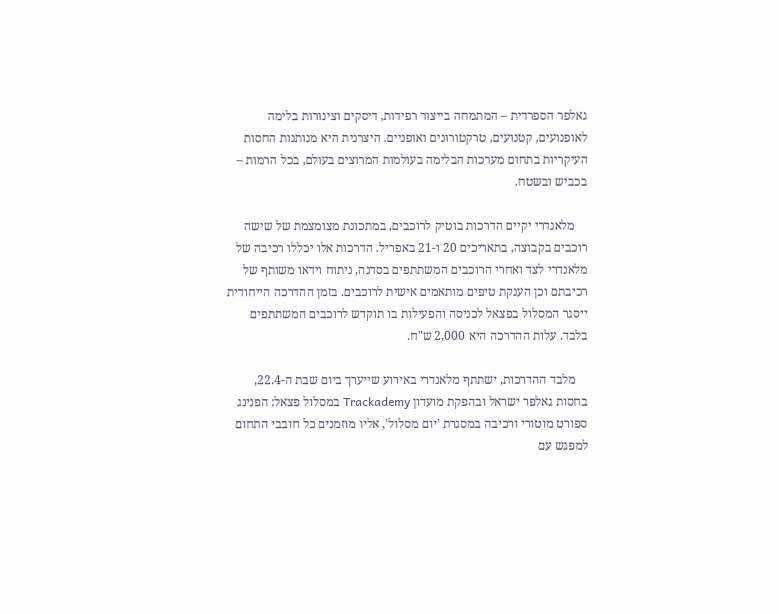גאלפר הספרדית – המתמחה בייצור רפידות, דיסקים וצינורות בלימה לאופנועים, קטנועים, טרקטורונים ואופניים. היצרנית היא מנותנות החסות העיקריות בתחום מערכות הבלימה בעולמות המרוצים בעולם, בכל הרמות – בכביש ובשטח.

    מלאנדרי יקיים הדרכות בוטיק לרוכבים, במתכונת מצומצמת של שישה רוכבים בקבוצה, בתאריכים 20 ו-21 באפריל. הדרכות אלו יכללו רכיבה של מלאנדרי לצד ואחרי הרוכבים המשתתפים בסדנה, ניתוח וידאו משותף של רכיבתם וכן הענקת טיפים מותאמים אישית לרוכבים. בזמן ההדרכה הייחודית ייסגר המסלול בפצאל לכניסה והפעילות בו תוקדש לרוכבים המשתתפים בלבד. עלות ההדרכה היא 2,000 ש"ח.

    מלבד ההדרכות, ישתתף מלאנדרי באירוע שייערך ביום שבת ה-22.4, בחסות גאלפר ישראל ובהפקת מועדון Trackademy במסלול פצאל: הפנינג ספורט מוטורי ורכיבה במסגרת 'יום מסלול', אליו מוזמנים כל חובבי התחום למפגש עם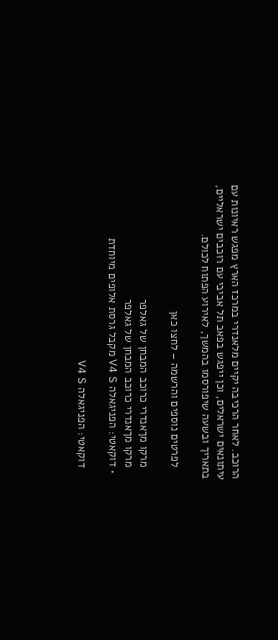הרוכב. לאחר הרכיבה יקיים מלאנדרי במרכז הארץ מפגש ראיונות עם עיתונאים ישראלים, וכן ייפגש בפאב תל אביבי עם רוכבים ישראליים, בתאריך ובשעה שיפורסמו בהמשך, לאירוע הפתוח לכולם.

    לפרטים נוספים והרשמה – לחצו כאן

    מרקו מךאנדרי כרוכב המבחן של גאלפר
    מרקו מךאנדרי כרוכב המבחן של גאלפר
  • דוקאטי: הפניגאלה V4 S מקבל גרסת אלופים מיוחדת

    דוקאטי: הפניגאלה V4 S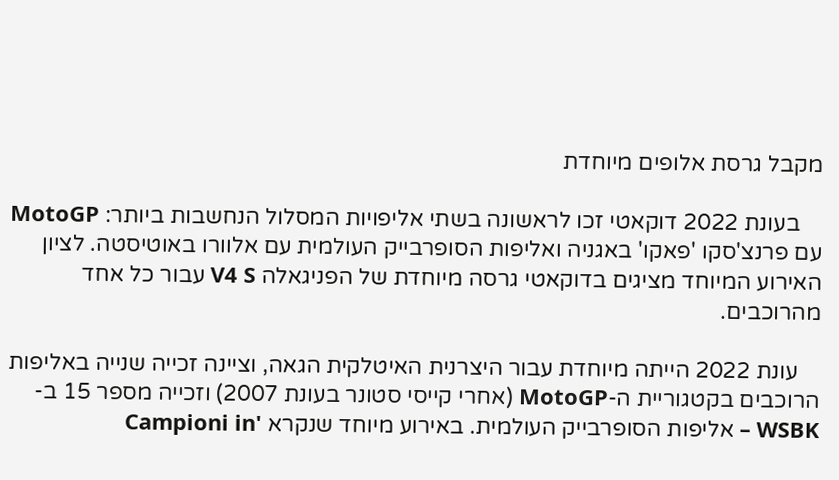מקבל גרסת אלופים מיוחדת

    בעונת 2022 דוקאטי זכו לראשונה בשתי אליפויות המסלול הנחשבות ביותר: MotoGP עם פרנצ'סקו 'פאקו' באגניה ואליפות הסופרבייק העולמית עם אלוורו באוטיסטה. לציון האירוע המיוחד מציגים בדוקאטי גרסה מיוחדת של הפניגאלה V4 S עבור כל אחד מהרוכבים.

    עונת 2022 הייתה מיוחדת עבור היצרנית האיטלקית הגאה, וציינה זכייה שנייה באליפות הרוכבים בקטגוריית ה-MotoGP (אחרי קייסי סטונר בעונת 2007) וזכייה מספר 15 ב-WSBK – אליפות הסופרבייק העולמית. באירוע מיוחד שנקרא 'Campioni in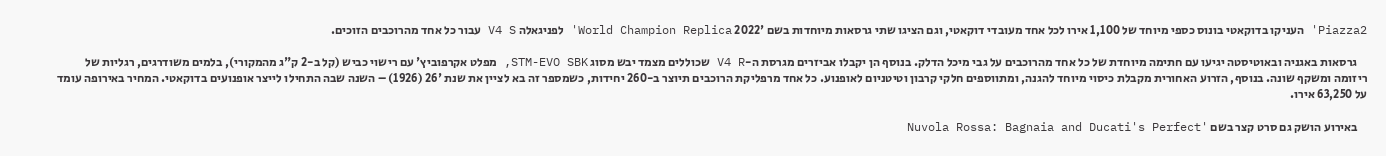Piazza2' העניקו בדוקאטי בונוס כספי מיוחד של 1,100 אירו לכל אחד מעובדי דוקאטי, וגם הציגו שתי גרסאות מיוחדות בשם '2022 World Champion Replica' לפניגאלה V4 S עבור כל אחד מהרוכבים הזוכים.

    גרסאות באגניה ובאוטיסטה יגיעו עם חתימה מיוחדת של כל אחד מהרוכבים על גבי מיכל הדלק. בנוסף הן יקבלו אביזרים מגרסת ה-V4 R שכוללים מצמד יבש מסוג STM-EVO SBK, מפלט אקרפוביץ' עם רישוי כביש (קל ב-2 ק"ג מהמקורי), בלמים משודרגים, רגליות של ריזומה ומשקף שונה. בנוסף, הזרוע האחורית מקבלת כיסוי מיוחד להגנה, ומתווספים חלקי קרבון וטיטניום לאופנוע. כל אחד מרפליקת הרוכבים תיוצר ב-260 יחידות, כשמספר זה בא לציין את שנת '26 (1926) – השנה שבה התחילו לייצר אופנועים בדוקאטי. המחיר באירופה עומד על 63,250 אירו.

    באירוע הושק גם סרט קצר בשם 'Nuvola Rossa: Bagnaia and Ducati's Perfect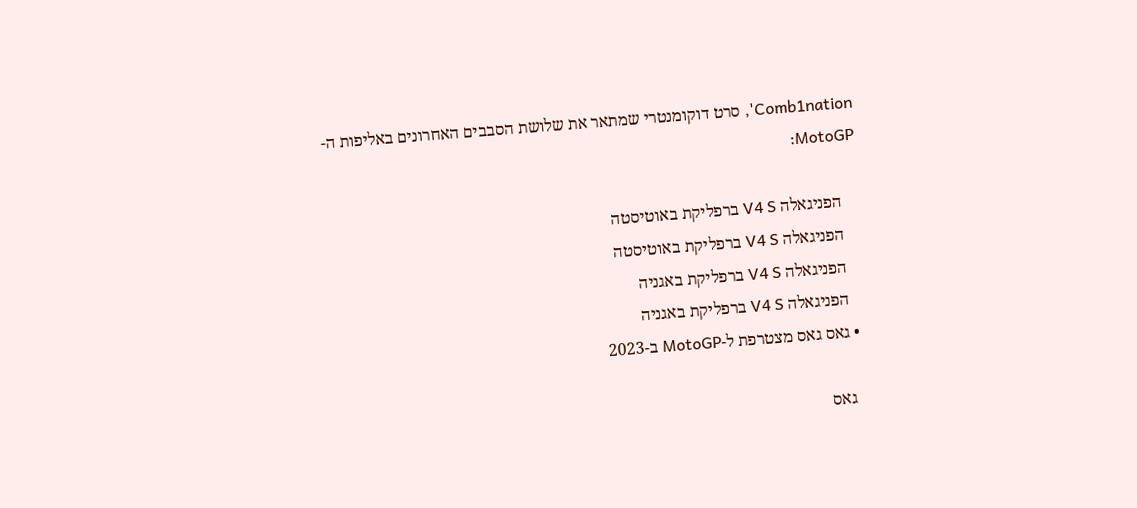Comb1nation', סרט דוקומנטרי שמתאר את שלושת הסבבים האחרונים באליפות ה-MotoGP:

    הפניגאלה V4 S ברפליקת באוטיסטה
    הפניגאלה V4 S ברפליקת באוטיסטה
    הפניגאלה V4 S ברפליקת באגניה
    הפניגאלה V4 S ברפליקת באגניה
  • גאס גאס מצטרפת ל-MotoGP ב-2023

    גאס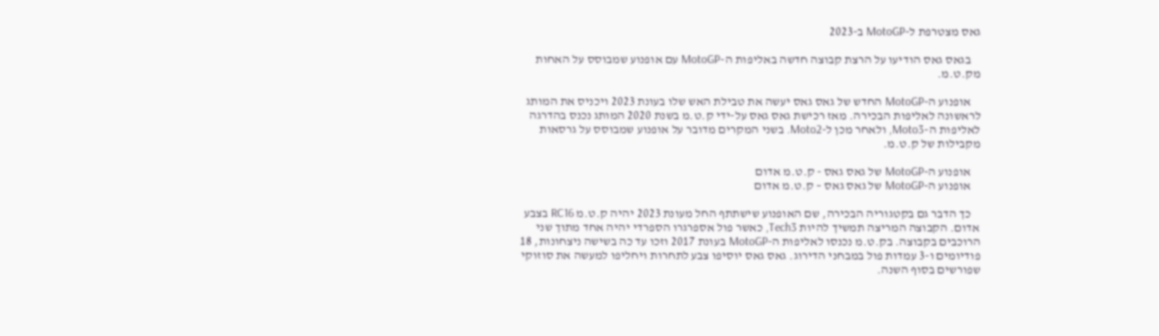גאס מצטרפת ל-MotoGP ב-2023

    בגאס גאס הודיעו על הרצת קבוצה חדשה באליפות ה-MotoGP עם אופנוע שמבוסס על האחות מק.ט.מ.

    אופנוע ה-MotoGP החדש של גאס גאס יעשה את טבילת האש שלו בעונת 2023 ויכניס את המותג לראשונה לאליפות הבכירה. מאז רכישת גאס גאס על-ידי ק.ט.מ בשנת 2020 המותג נכנס בהדרגה לאליפות ה-Moto3, ולאחר מכן ל-Moto2. בשני המקרים מדובר על אופנוע שמבוסס על גרסאות מקבילות של ק.ט.מ.

    אופנוע ה-MotoGP של גאס גאס - ק.ט.מ אדום
    אופנוע ה-MotoGP של גאס גאס – ק.ט.מ אדום

    כך הדבר גם בקטגוריה הבכירה, שם האופנוע שישתתף החל מעונת 2023 יהיה ק.ט.מ RC16 בצבע אדום. הקבוצה המריצה תמשיך להיות Tech3, כאשר פול אספרגרו הספרדי יהיה אחד מתוך שני הרוכבים בקבוצה. בק.ט.מ נכנסו לאליפות ה-MotoGP בעונת 2017 וזכו עד כה בשישה ניצחונות, 18 פודיומים ו-3 עמדות פול במבחני הדירוג. גאס גאס יוסיפו צבע לתחרות ויחליפו למעשה את סוזוקי שפורשים בסוף השנה.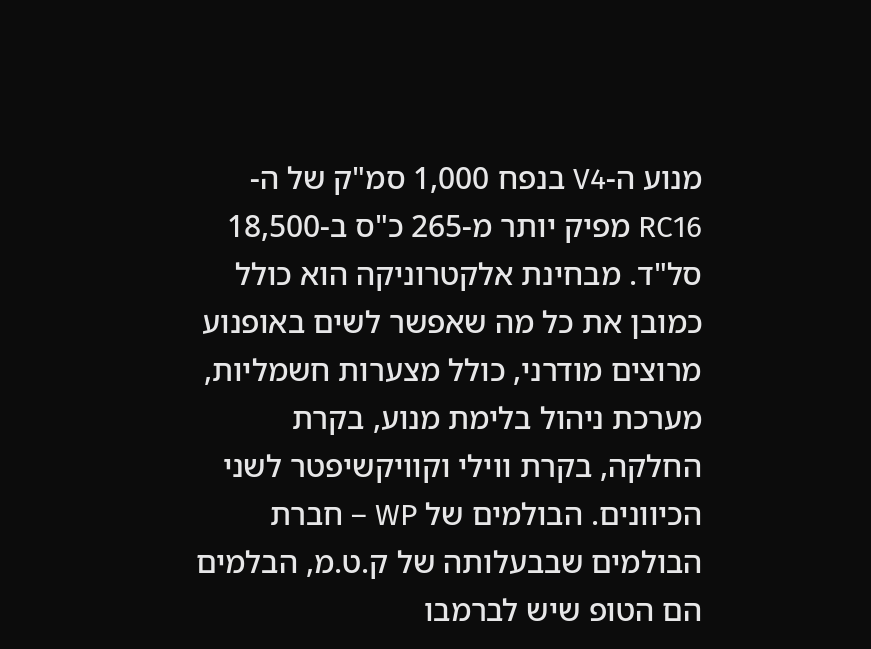מנוע ה-V4 בנפח 1,000 סמ"ק של ה-RC16 מפיק יותר מ-265 כ"ס ב-18,500 סל"ד. מבחינת אלקטרוניקה הוא כולל כמובן את כל מה שאפשר לשים באופנוע מרוצים מודרני, כולל מצערות חשמליות, מערכת ניהול בלימת מנוע, בקרת החלקה, בקרת ווילי וקוויקשיפטר לשני הכיוונים. הבולמים של WP – חברת הבולמים שבבעלותה של ק.ט.מ, הבלמים הם הטופ שיש לברמבו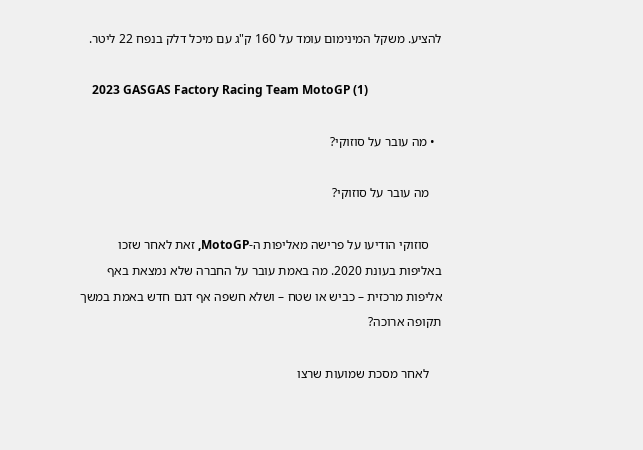להציע. משקל המינימום עומד על 160 ק"ג עם מיכל דלק בנפח 22 ליטר.

    2023 GASGAS Factory Racing Team MotoGP (1)

  • מה עובר על סוזוקי?

    מה עובר על סוזוקי?

    סוזוקי הודיעו על פרישה מאליפות ה-MotoGP, זאת לאחר שזכו באליפות בעונת 2020. מה באמת עובר על החברה שלא נמצאת באף אליפות מרכזית – כביש או שטח – ושלא חשפה אף דגם חדש באמת במשך תקופה ארוכה?

    לאחר מסכת שמועות שרצו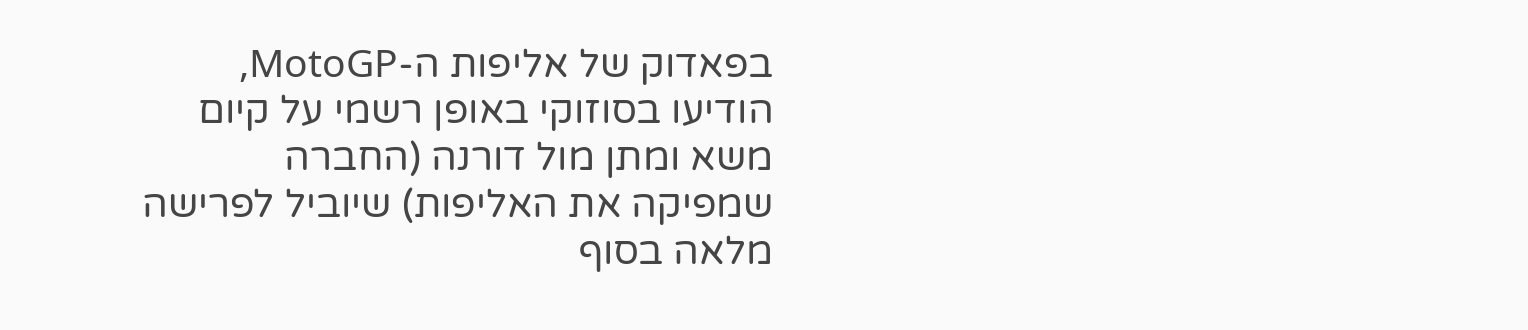בפאדוק של אליפות ה-MotoGP, הודיעו בסוזוקי באופן רשמי על קיום משא ומתן מול דורנה (החברה שמפיקה את האליפות) שיוביל לפרישה מלאה בסוף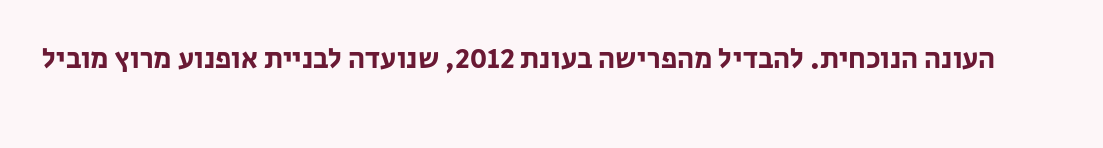העונה הנוכחית. להבדיל מהפרישה בעונת 2012, שנועדה לבניית אופנוע מרוץ מוביל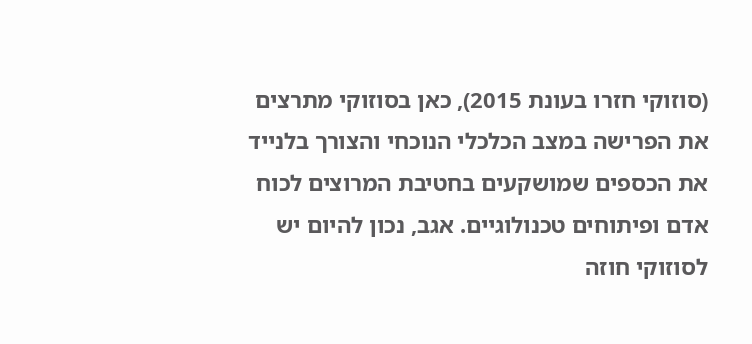(סוזוקי חזרו בעונת 2015), כאן בסוזוקי מתרצים את הפרישה במצב הכלכלי הנוכחי והצורך בלנייד את הכספים שמושקעים בחטיבת המרוצים לכוח אדם ופיתוחים טכנולוגיים. אגב, נכון להיום יש לסוזוקי חוזה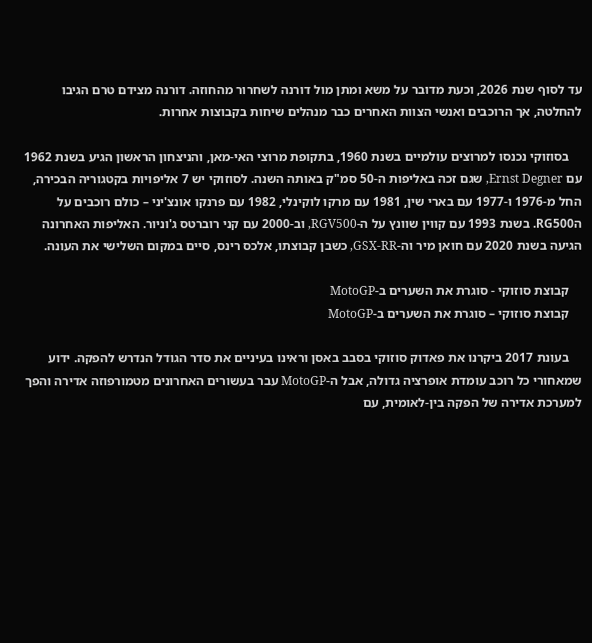עד לסוף שנת 2026, וכעת מדובר על משא ומתן מול דורנה לשחרור מהחוזה. דורנה מצידם טרם הגיבו להחלטה, אך הרוכבים ואנשי הצוות האחרים כבר מנהלים שיחות בקבוצות אחרות.

    בסוזוקי נכנסו למרוצים עולמיים בשנת 1960, בתקופת מרוצי האי-מאן, והניצחון הראשון הגיע בשנת 1962 עם Ernst Degner, שגם זכה באליפות ה-50 סמ"ק באותה השנה. לסוזוקי יש 7 אליפויות בקטגוריה הבכירה, החל מ-1976 ו-1977 עם בארי שין, 1981 עם מרקו לוקינלי, 1982 עם פרנקו אונצ'יני – כולם רוכבים על הRG500. בשנת 1993 עם קווין שוונץ על ה-RGV500, וב-2000 עם קני רוברטס ג'וניור. האליפות האחרונה הגיעה בשנת 2020 עם חואן מיר וה-GSX-RR, כשבן קבוצתו, אלכס רינס, סיים במקום השלישי את העונה.

    קבוצת סוזוקי - סוגרת את השערים ב-MotoGP
    קבוצת סוזוקי – סוגרת את השערים ב-MotoGP

    בעונת 2017 ביקרנו את פאדוק סוזוקי בסבב באסן וראינו בעיניים את סדר הגודל הנדרש להפקה. ידוע שמאחורי כל רוכב עומדת אופרציה גדולה, אבל ה-MotoGP עבר בעשורים האחרונים מטמורפוזה אדירה והפך למערכת אדירה של הפקה בין-לאומית, עם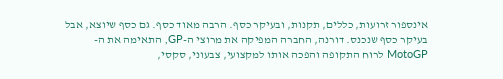אינספור זרועות, כללים, תקנות, ובעיקר כסף. הרבה מאוד כסף. גם כסף שיוצא, אבל בעיקר כסף שנכנס. דורנה, החברה המפיקה את מרוצי ה-GP, התאימה את ה-MotoGP לרוח התקופה והפכה אותו למקצועי, צבעוני, סקסי,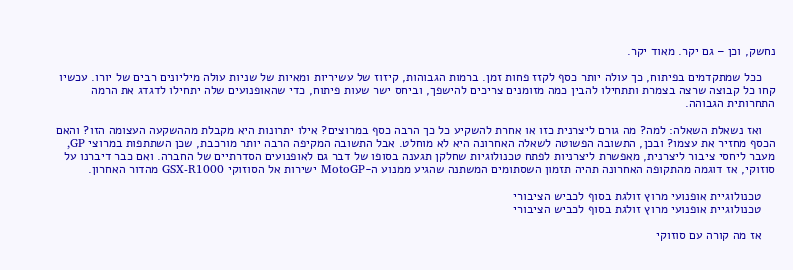נחשק, וכן – גם יקר. מאוד יקר.

    ככל שמתקדמים בפיתוח, כך עולה יותר כסף לקזז פחות זמן. ברמות הגבוהות, קיזוז של עשיריות ומאיות של שניות עולה מיליונים רבים של יורו. עכשיו קחו כל קבוצה שרצה בצמרת ותתחילו להבין כמה מזומנים צריכים להישפך, וביחס ישר שעות פיתוח, כדי שהאופנועים שלה יתחילו לדגדג את הרמה התחרותית הגבוהה.

    ואז נשאלת השאלה: למה? מה גורם ליצרנית כזו או אחרת להשקיע כל כך הרבה כסף במרוצים? אילו יתרונות היא מקבלת מההשקעה העצומה הזו? והאם הכסף מחזיר את עצמו? ובכן, התשובה הפשוטה לשאלה האחרונה היא לא מוחלט. אבל התשובה המקיפה הרבה יותר מורכבת, שכן השתתפות במרוצי GP, מעבר ליחסי ציבור ליצרנית, מאפשרת ליצרניות לפתח טכנולוגיות שחלקן תגענה בסופו של דבר גם לאופנועים הסדרתיים של החברה. ואם כבר דיברנו על סוזוקי, אז דוגמה מהתקופה האחרונה תהיה תזמון השסתומים המשתנה שהגיע ממנוע ה-MotoGP ישירות אל הסוזוקי GSX-R1000 מהדור האחרון.

    טכנולוגיית אופנועי מרוץ זולגת בסוף לכביש הציבורי
    טכנולוגיית אופנועי מרוץ זולגת בסוף לכביש הציבורי

    אז מה קורה עם סוזוקי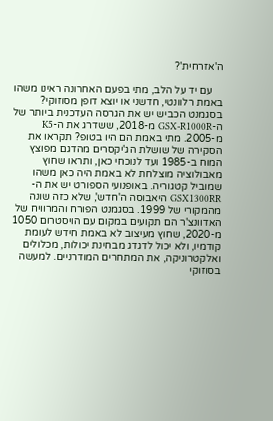ה'אזרחית'?

    עם יד על הלב, מתי בפעם האחרונה ראינו משהו באמת רלוונטי, חדשני או יוצא דופן מסוזוקי? בסגמנט הכביש יש את הגרסה העדכנית ביותר של ה-GSX-R1000R מ-2018, ששדרג את ה-K5 מ-2005. מתי באמת הם היו בטופ? תקראו את הסקירה של שושלת הג'יקסרים מהדגם מפוצץ המוח ב-1985 ועד לנוכחי כאן, ותראו שחוץ מאבולוציה מוצלחת לא באמת היה כאן משהו שמוביל קטגוריה. באופנועי הספורט יש את ה-GSX1300RR היאבוסה ה'חדש', שלא כזה שונה מהמקורי של 1999. בסגמנט הפורח והמרוויח של האדוונצ'ר הם תקועים במקום עם הויסטרום 1050 מ-2020, שחוץ מעיצוב לא באמת חידש לעומת קודמיו, ולא יכול לדגדג מבחינת יכולות, מכלולים ואלקטרוניקה, את המתחרים המודרניים. למעשה בסוזוקי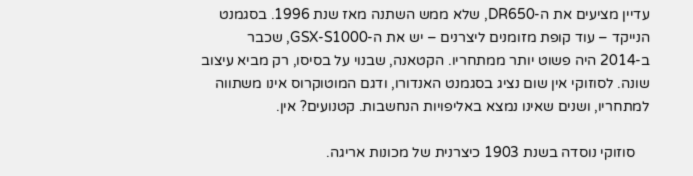עדיין מציעים את ה-DR650, שלא ממש השתנה מאז שנת 1996. בסגמנט הנייקד – עוד קופת מזומנים ליצרנים – יש את ה-GSX-S1000, שכבר ב-2014 היה פשוט יותר ממתחריו. הקטאנה, שבנוי על בסיסו, רק מביא עיצוב שונה. לסוזוקי אין שום נציג בסגמנט האנדורו, ודגם המוטוקרוס אינו משתווה למתחריו, ושנים שאינו נמצא באליפויות הנחשבות. קטנועים? אין.

    סוזוקי נוסדה בשנת 1903 כיצרנית של מכונות אריגה.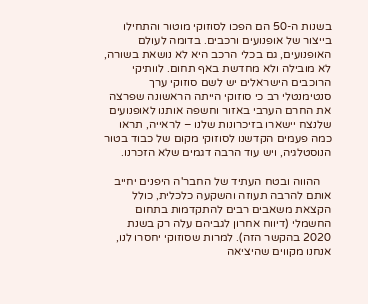בשנות ה-50 הם הפכו לסוזוקי מוטור והתחילו בייצור של אופנועים ורכבים. בדומה לעולם האופנועים, גם בכלי הרכב היא לא נושאת בשורה, לא מובילה ולא מחדשת באף תחום. לוותיקי הרוכבים הישראלים יש לשם סוזוקי ערך סנטימנטלי רב כי סוזוקי הייתה הראשונה שפרצה את החרם הערבי באזור וחשפה אותנו לאופנועים שלנצח יישארו בזיכרונות שלנו – לראייה, תראו כמה פעמים הקדשנו לסוזוקי מקום של כבוד בטור הנוסטלגיה, ויש עוד הרבה דגמים שלא הזכרנו.

    ההווה ובטח העתיד של החבר'ה היפנים יחייב אותם להרבה תעוזה והשקעה כלכלית, כולל הקצאת משאבים רבים להתקדמות בתחום החשמלי (דיווח אחרון לגביהם עלה רק בשנת 2020 בהקשר הזה). למרות שסוזוקי יחסרו לנו, אנחנו מקווים שהיציאה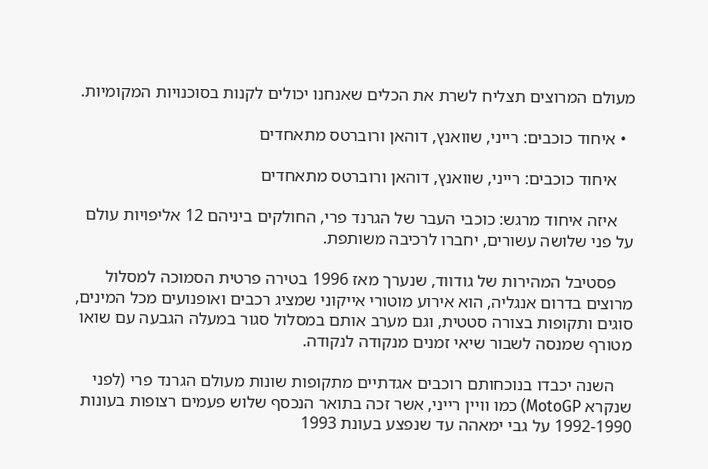מעולם המרוצים תצליח לשרת את הכלים שאנחנו יכולים לקנות בסוכנויות המקומיות.

  • איחוד כוכבים: רייני, שוואנץ, דוהאן ורוברטס מתאחדים

    איחוד כוכבים: רייני, שוואנץ, דוהאן ורוברטס מתאחדים

    איזה איחוד מרגש: כוכבי העבר של הגרנד פרי, החולקים ביניהם 12 אליפויות עולם על פני שלושה עשורים, יחברו לרכיבה משותפת.

    פסטיבל המהירות של גודווד, שנערך מאז 1996 בטירה פרטית הסמוכה למסלול מרוצים בדרום אנגליה, הוא אירוע מוטורי אייקוני שמציג רכבים ואופנועים מכל המינים, סוגים ותקופות בצורה סטטית, וגם מערב אותם במסלול סגור במעלה הגבעה עם שואו מטורף שמנסה לשבור שיאי זמנים מנקודה לנקודה.

    השנה יכבדו בנוכחותם רוכבים אגדתיים מתקופות שונות מעולם הגרנד פרי (לפני שנקרא MotoGP) כמו וויין רייני, אשר זכה בתואר הנכסף שלוש פעמים רצופות בעונות 1992-1990 על גבי ימאהה עד שנפצע בעונת 1993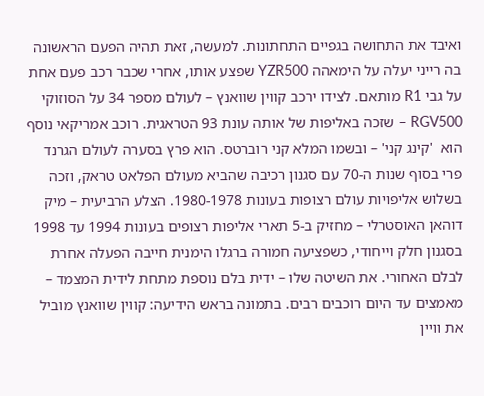ואיבד את התחושה בגפיים התחתונות. למעשה, זאת תהיה הפעם הראשונה בה רייני יעלה על הימאהה YZR500 שפצע אותו, אחרי שכבר רכב פעם אחת על גבי R1 מותאם. לצידו ירכב קווין שוואנץ – לעולם מספר 34 על הסוזוקי RGV500 – שזכה באליפות של אותה עונת 93 הטראגית. רוכב אמריקאי נוסף הוא  'קינג קני' – ובשמו המלא קני רוברטס. הוא פרץ בסערה לעולם הגרנד פרי בסוף שנות ה-70 עם סגנון רכיבה שהביא מעולם הפלאט טראק, וזכה בשלוש אליפויות עולם רצופות בעונות 1980-1978. הצלע הרביעית – מיק דוהאן האוסטרלי – מחזיק ב-5 תארי אליפות רצופים בעונות 1994 עד 1998 בסגנון חלק וייחודי, כשפציעה חמורה ברגלו הימנית חייבה הפעלה אחרת לבלם האחורי. את השיטה שלו – ידית בלם נוספת מתחת לידית המצמד – מאמצים עד היום רוכבים רבים. בתמונה בראש הידיעה: קווין שוואנץ מוביל את וויין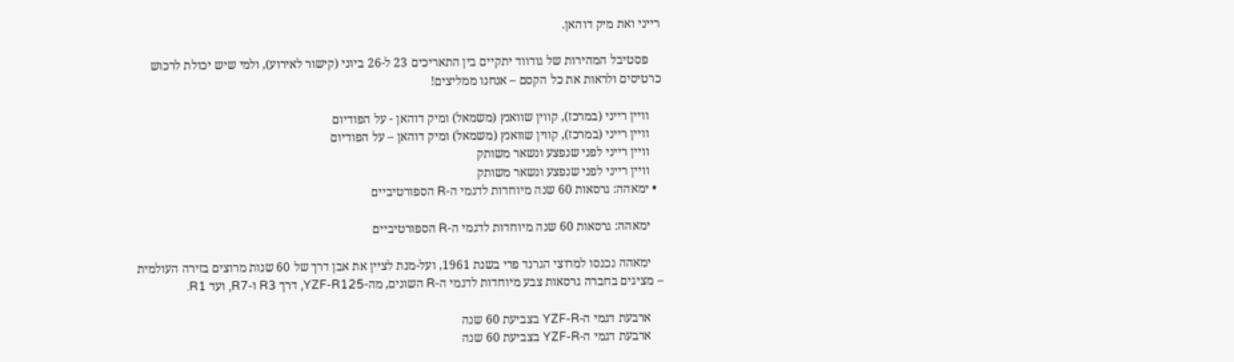רייני ואת מיק דוהאן.

    פסטיבל המהירות של גודווד יתקיים בין התאריכים 23 ל-26 ביוני (קישור לאירוע), ולמי שיש יכולת לרכוש כרטיסים ולראות את כל הקסם – אנחנו ממליצים!

    וויין רייני (במרכז), קווין שוואנץ (משמאל) ומיק דוהאן - על הפודיום
    וויין רייני (במרכז), קווין שוואנץ (משמאל) ומיק דוהאן – על הפודיום
    וויין רייני לפני שנפצע ונשאר משותק
    וויין רייני לפני שנפצע ונשאר משותק
  • ימאהה: גרסאות 60 שנה מיוחדות לדגמי ה-R הספורטיביים

    ימאהה: גרסאות 60 שנה מיוחדות לדגמי ה-R הספורטיביים

    ימאהה נכנסו למרוצי הגרנד פרי בשנת 1961, ועל-מנת לציין את אבן דרך של 60 שנות מרוצים בזירה העולמית – מציגים בחברה גרסאות צבע מיוחדות לדגמי ה-R השונים, מה-YZF-R125, דרך R3 ו-R7, ועד R1.

    ארבעת דגמי ה-YZF-R בצביעת 60 שנה
    ארבעת דגמי ה-YZF-R בצביעת 60 שנה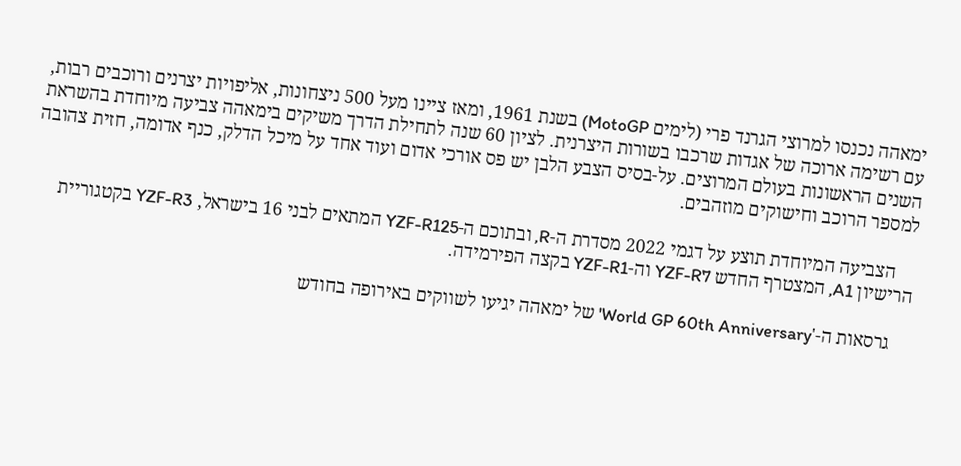ימאהה נכנסו למרוצי הגרנד פרי (לימים MotoGP) בשנת 1961, ומאז ציינו מעל 500 ניצחונות, אליפויות יצרנים ורוכבים רבות, עם רשימה ארוכה של אגדות שרכבו בשורות היצרנית. לציון 60 שנה לתחילת הדרך משיקים בימאהה צביעה מיוחדת בהשראת השנים הראשונות בעולם המרוצים. על-בסיס הצבע הלבן יש פס אורכי אדום ועוד אחד על מיכל הדלק, כנף אדומה, חזית צהובה למספר הרוכב וחישוקים מוזהבים.

    הצביעה המיוחדת תוצע על דגמי 2022 מסדרת ה-R, ובתוכם ה-YZF-R125 המתאים לבני 16 בישראל, YZF-R3 בקטגוריית הרישיון A1, המצטרף החדש YZF-R7 וה-YZF-R1 בקצה הפירמידה.

    גרסאות ה-'World GP 60th Anniversary' של ימאהה יגיעו לשווקים באירופה בחודש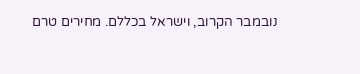נובמבר הקרוב, וישראל בכללם. מחירים טרם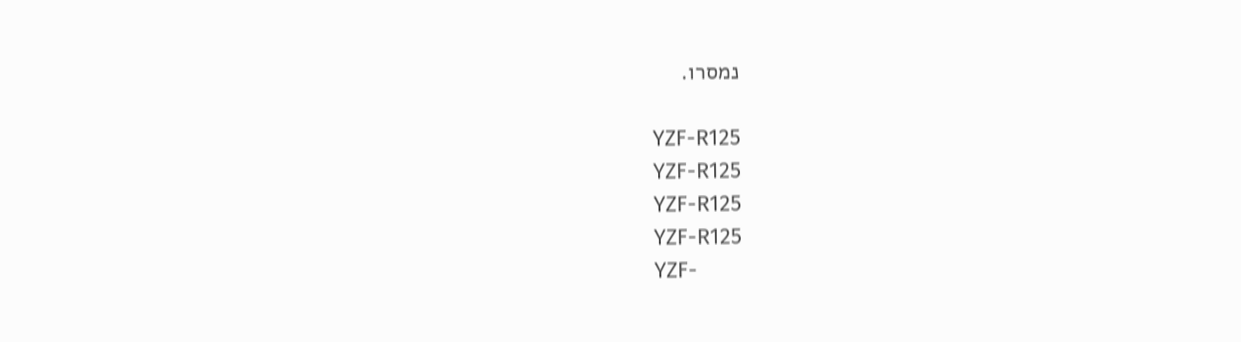נמסרו.

    YZF-R125
    YZF-R125
    YZF-R125
    YZF-R125
    YZF-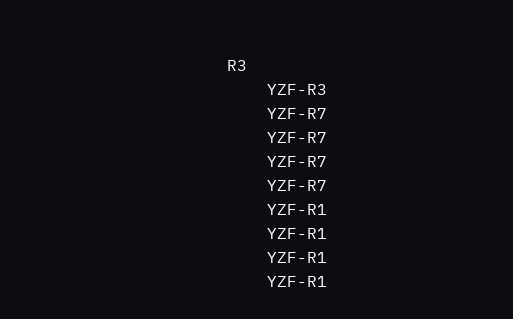R3
    YZF-R3
    YZF-R7
    YZF-R7
    YZF-R7
    YZF-R7
    YZF-R1
    YZF-R1
    YZF-R1
    YZF-R1